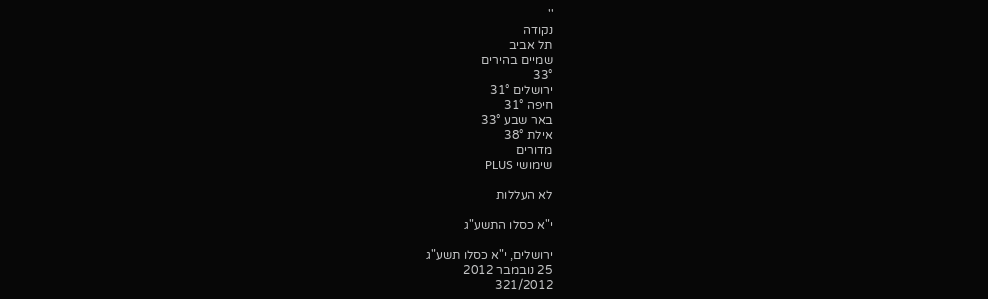''
נקודה
תל אביב
שמיים בהירים
33°
ירושלים 31°
חיפה 31°
באר שבע 33°
אילת 38°
מדורים
שימושי PLUS

לא העללות

י"א כסלו התשע"ג

ירושלים, י"א כסלו תשע"ג
25 נובמבר 2012
321/2012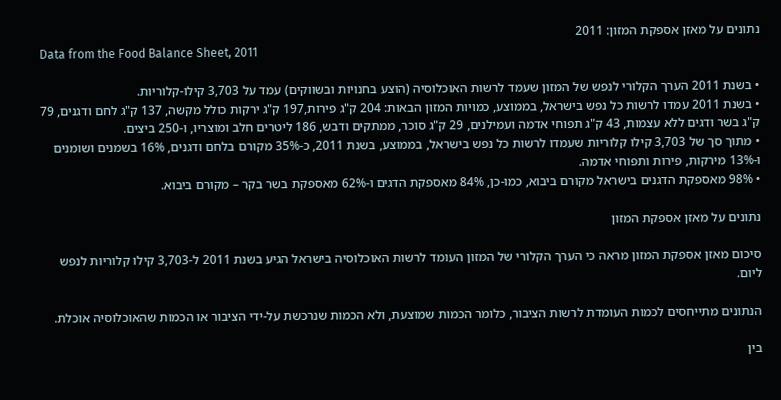נתונים על מאזן אספקת המזון: 2011
Data from the Food Balance Sheet, 2011

• בשנת 2011 הערך הקלורי לנפש של המזון שעמד לרשות האוכלוסיה (הוצע בחנויות ובשווקים) עמד על 3,703 קילו-קלוריות.
• בשנת 2011 עמדו לרשות כל נפש בישראל, בממוצע, כמויות המזון הבאות: 204 ק"ג פירות,197 ק"ג ירקות כולל מקשה, 137 ק"ג לחם ודגנים, 79 ק"ג בשר ודגים ללא עצמות, 43 ק"ג תפוחי אדמה ועמילנים, 29 ק"ג סוכר, ממתקים ודבש, 186 ליטרים חלב ומוצריו, ו-250 ביצים.
• מתוך סך של 3,703 קילו קלוריות שעמדו לרשות כל נפש בישראל, בממוצע, בשנת 2011, כ-35% מקורם בלחם ודגנים, 16% בשמנים ושומנים ו-13% מירקות, פירות ותפוחי אדמה.
• 98% מאספקת הדגנים בישראל מקורם ביבוא, כמו-כן, 84% מאספקת הדגים ו-62% מאספקת בשר בקר – מקורם ביבוא.

נתונים על מאזן אספקת המזון

סיכום מאזן אספקת המזון מראה כי הערך הקלורי של המזון העומד לרשות האוכלוסיה בישראל הגיע בשנת 2011 ל-3,703 קילו קלוריות לנפש ליום.

הנתונים מתייחסים לכמות העומדת לרשות הציבור, כלומר הכמות שמוצעת, ולא הכמות שנרכשת על-ידי הציבור או הכמות שהאוכלוסיה אוכלת.

בין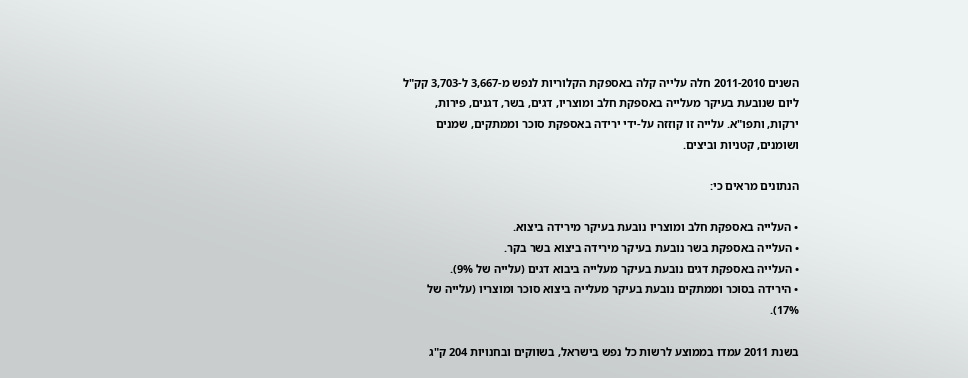השנים 2011-2010 חלה עלייה קלה באספקת הקלוריות לנפש מ-3,667 ל-3,703 קק"ל ליום שנובעת בעיקר מעלייה באספקת חלב ומוצריו, דגים, בשר, דגנים, פירות, ירקות, ותפו"א. עלייה זו קוזזה על-ידי ירידה באספקת סוכר וממתקים, שמנים ושומנים, קטניות וביצים.

הנתונים מראים כי:

• העלייה באספקת חלב ומוצריו נובעת בעיקר מירידה ביצוא.
• העלייה באספקת בשר נובעת בעיקר מירידה ביצוא בשר בקר.
• העלייה באספקת דגים נובעת בעיקר מעלייה ביבוא דגים (עלייה של 9%).
• הירידה בסוכר וממתקים נובעת בעיקר מעלייה ביצוא סוכר ומוצריו (עלייה של 17%).

בשנת 2011 עמדו בממוצע לרשות כל נפש בישראל, בשווקים ובחנויות 204 ק"ג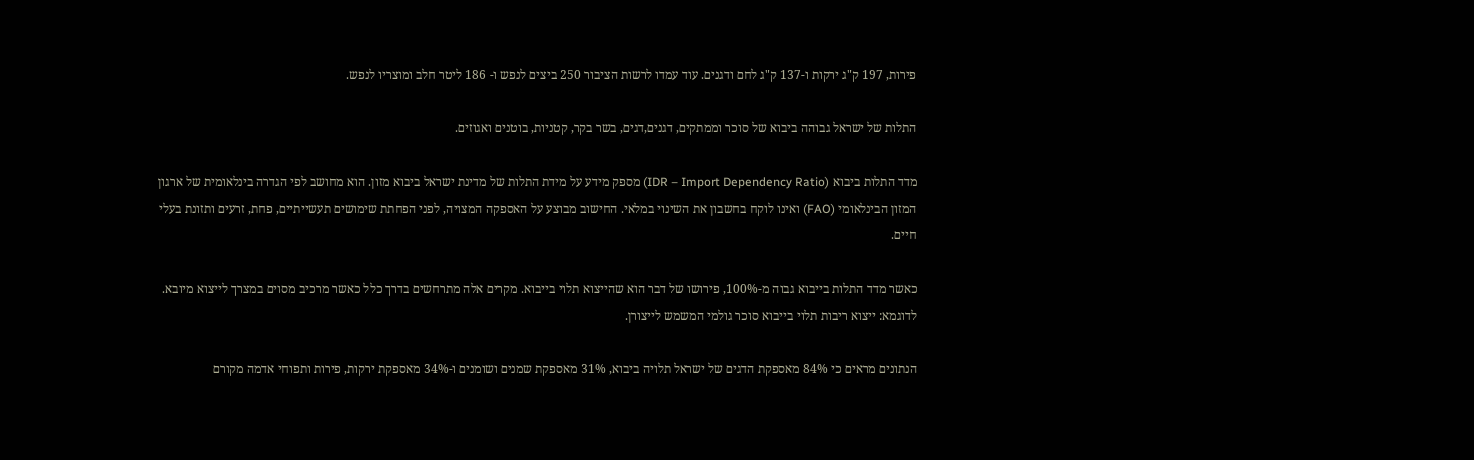פירות, 197 ק"ג ירקות ו-137 ק"ג לחם ודגנים. עוד עמדו לרשות הציבור 250 ביצים לנפש ו- 186 ליטר חלב ומוצריו לנפש.

התלות של ישראל גבוהה ביבוא של סוכר וממתקים, דגנים,דגים, בשר בקר, קטניות, בוטנים ואגוזים.

מדד התלות ביבוא (IDR – Import Dependency Ratio) מספק מידע על מידת התלות של מדינת ישראל ביבוא מזון. הוא מחושב לפי הגדרה בינלאומית של ארגון המזון הבינלאומי (FAO) ואינו לוקח בחשבון את השינוי במלאי. החישוב מבוצע על האספקה המצויה, לפני הפחתת שימושים תעשייתיים, פחת, זרעים ותזונת בעלי חיים.

כאשר מדד התלות בייבוא גבוה מ-100%, פירושו של דבר הוא שהייצוא תלוי בייבוא. מקרים אלה מתרחשים בדרך כלל כאשר מרכיב מסוים במצרך לייצוא מיובא. לדוגמא: ייצוא ריבות תלוי בייבוא סוכר גולמי המשמש לייצורן.

הנתונים מראים כי 84% מאספקת הדגים של ישראל תלויה ביבוא, 31% מאספקת שמנים ושומנים ו-34% מאספקת ירקות, פירות ותפוחי אדמה מקורם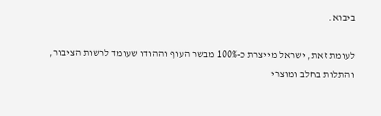ביבוא.

לעומת זאת, ישראל מייצרת כ-100% מבשר העוף וההודו שעומד לרשות הציבור, והתלות בחלב ומוצרי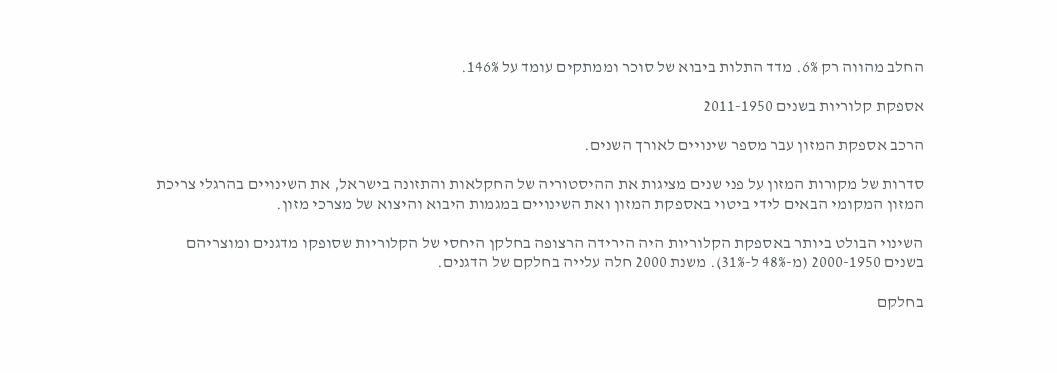החלב מהווה רק 6%. מדד התלות ביבוא של סוכר וממתקים עומד על 146%.

אספקת קלוריות בשנים 2011-1950

הרכב אספקת המזון עבר מספר שינויים לאורך השנים.

סדרות של מקורות המזון על פני שנים מציגות את ההיסטוריה של החקלאות והתזונה בישראל, את השינויים בהרגלי צריכת המזון המקומי הבאים לידי ביטוי באספקת המזון ואת השינויים במגמות היבוא והיצוא של מצרכי מזון.

השינוי הבולט ביותר באספקת הקלוריות היה הירידה הרצופה בחלקן היחסי של הקלוריות שסופקו מדגנים ומוצריהם בשנים 2000-1950 (מ-48% ל-31%). משנת 2000 חלה עלייה בחלקם של הדגנים.

בחלקם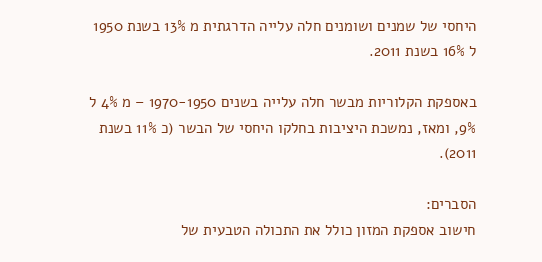היחסי של שמנים ושומנים חלה עלייה הדרגתית מ 13% בשנת 1950 ל 16% בשנת 2011.

באספקת הקלוריות מבשר חלה עלייה בשנים 1970-1950 – מ 4% ל 9%, ומאז, נמשכת היציבות בחלקו היחסי של הבשר (כ 11% בשנת 2011).

הסברים:
חישוב אספקת המזון כולל את התכולה הטבעית של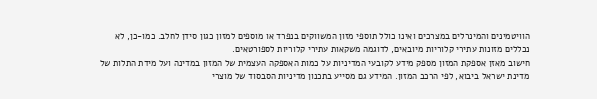הוויטמינים והמינרלים במצרכים ואינו כולל תוספי מזון המשווקים בנפרד או מוספים למזון כגון סידן לחלב. כמו-כן, לא נכללים מזונות עתירי קלוריות מיובאים, לדוגמה משקאות עתירי קלוריות לספורטאים.
חישוב מאזן אספקת המזון מספק מידע לקובעי המדיניות על כמות האספקה העצמית של המזון במדינה ועל מידת התלות של מדינת ישראל ביבוא, לפי הרכב המזון. המידע גם מסייע בתכנון מדיניות הסבסוד של מוצרי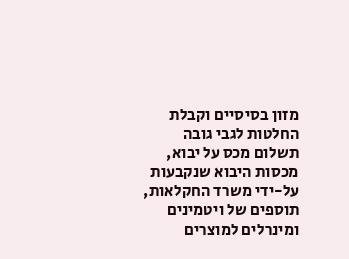מזון בסיסיים וקבלת החלטות לגבי גובה תשלום מכס על יבוא, מכסות היבוא שנקבעות על-ידי משרד החקלאות, תוספים של ויטמינים ומינרלים למוצרים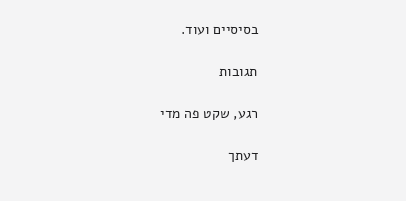בסיסיים ועוד.

תגובות

רגע, שקט פה מדי

דעתך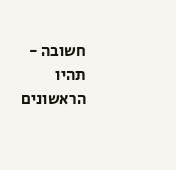חשובה - תהיו הראשונים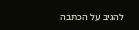להגיב על הכתבה